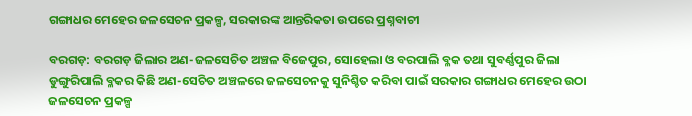ଗଙ୍ଗାଧର ମେହେର ଜଳସେଚନ ପ୍ରକଳ୍ପ, ସରକାରଙ୍କ ଆନ୍ତରିକତା ଉପରେ ପ୍ରଶ୍ନବାଚୀ

ବରଗଡ଼: ବରଗଡ଼ ଜିଲାର ଅଣ-ଜଳସେଚିତ ଅଞ୍ଚଳ ବିଜେପୁର, ସୋହେଲା ଓ ବରପାଲି ବ୍ଳକ ତଥା ସୁବର୍ଣ୍ଣପୁର ଜିଲା ଡୁଙ୍ଗୁରିପାଲି ବ୍ଳକର କିଛି ଅଣ-ସେଚିତ ଅଞ୍ଚଳରେ ଜଳସେଚନକୁ ସୁନିଶ୍ଚିତ କରିବା ପାଇଁ ସରକାର ଗଙ୍ଗାଧର ମେହେର ଉଠା ଜଳସେଚନ ପ୍ରକଳ୍ପ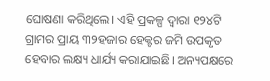ଘୋଷଣା କରିଥିଲେ। ଏହି ପ୍ରକଳ୍ପ ଦ୍ବାରା ୧୨୪ଟି ଗ୍ରାମର ପ୍ରାୟ ୩୨ହଜାର ହେକ୍ଟର ଜମି ଉପକୃତ ହେବାର ଲକ୍ଷ୍ୟ ଧାର୍ଯ୍ୟ କରାଯାଇଛି। ଅନ୍ୟପକ୍ଷରେ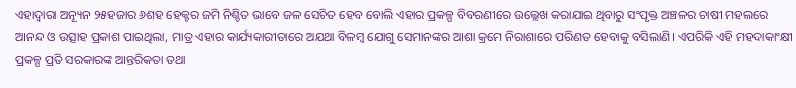ଏହାଦ୍ବାରା ଅନ୍ୟୂନ ୨୫ହଜାର ୬ଶହ ହେକ୍ଟର ଜମି ନିଶ୍ଚିତ ଭାବେ ଜଳ ସେଚିତ ହେବ ବୋଲି ଏହାର ପ୍ରକଳ୍ପ ବିବରଣୀରେ ଉଲ୍ଲେଖ କରାଯାଇ ଥିବାରୁ ସଂପୃକ୍ତ ଅଞ୍ଚଳର ଚାଷୀ ମହଲରେ ଆନନ୍ଦ ଓ ଉତ୍ସାହ ପ୍ରକାଶ ପାଇଥିଲା, ମାତ୍ର ଏହାର କାର୍ଯ୍ୟକାରୀତାରେ ଅଯଥା ବିଳମ୍ବ ଯୋଗୁ ସେମାନଙ୍କର ଆଶା କ୍ରମେ ନିରାଶାରେ ପରିଣତ ହେବାକୁ ବସିଲାଣି। ଏପରିକି ଏହି ମହଦାକାଂକ୍ଷୀ ପ୍ରକଳ୍ପ ପ୍ରତି ସରକାରଙ୍କ ଆନ୍ତରିକତା ତଥା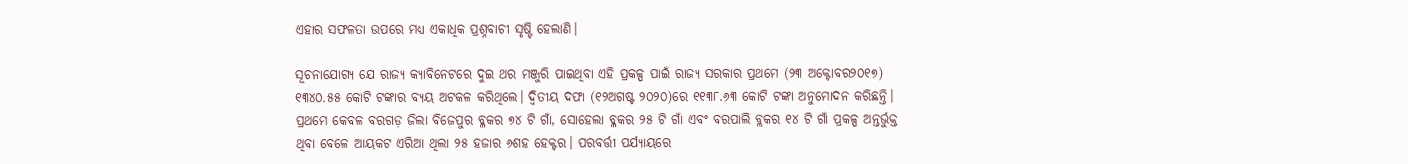ଏହାର ସଫଳତା ଉପରେ ମଧ୍ୟ ଏକାଧିକ ପ୍ରଶ୍ନବାଚୀ ସୃଷ୍ଟି ହେଲାଣି।

ସୂଚନାଯୋଗ୍ୟ ଯେ ରାଜ୍ୟ କ୍ୟାବିନେଟରେ ଦୁଇ ଥର ମଞ୍ଜୁରି ପାଇଥିବା ଏହି ପ୍ରକଳ୍ପ ପାଇଁ ରାଜ୍ୟ ସରକାର ପ୍ରଥମେ (୨୩ ଅକ୍ଟୋବର୨୦୧୭) ୧୩୪୦.୫୫ କୋଟି ଟଙ୍କାର ବ୍ୟୟ ଅଟକଳ କରିଥିଲେ। ଦ୍ବିତୀୟ ଦଫା (୧୨ଅଗଷ୍ଟ ୨୦୨୦)ରେ ୧୧୩୮.୬୩ କୋଟି ଟଙ୍କା ଅନୁମୋଦନ କରିଛନ୍ତି। ପ୍ରଥମେ କେବଳ ବରଗଡ଼ ଜିଲା ବିଜେପୁର ବ୍ଳକର ୭୪ ଟି ଗାଁ, ସୋହେଲା ବ୍ଳକର ୨୫ ଟି ଗାଁ ଏବଂ ବରପାଲି ବ୍ଲକର ୧୪ ଟି ଗାଁ ପ୍ରକଳ୍ପ ଅନ୍ତର୍ଭୁକ୍ତ ଥିବା ବେଳେ ଆୟକଟ ଏରିଆ ଥିଲା ୨୫ ହଜାର ୬ଶହ ହେକ୍ଟର। ପରବର୍ତ୍ତୀ ପର୍ଯ୍ୟାୟରେ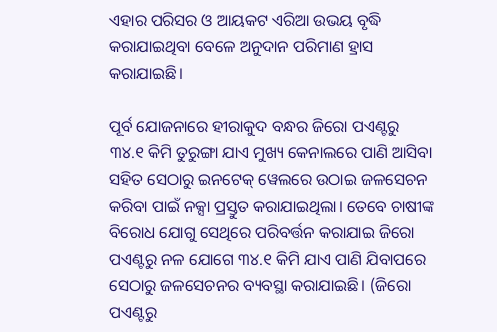ଏହାର ପରିସର ଓ ଆୟକଟ ଏରିଆ ଉଭୟ ବୃଦ୍ଧି କରାଯାଇଥିବା ବେଳେ ଅନୁଦାନ ପରିମାଣ ହ୍ରାସ କରାଯାଇଛି।

ପୂର୍ବ ଯୋଜନାରେ ହୀରାକୁଦ ବନ୍ଧର ଜିରୋ ପଏଣ୍ଟରୁ ୩୪.୧ କିମି ତୁରୁଙ୍ଗା ଯାଏ ମୁଖ୍ୟ କେନାଲରେ ପାଣି ଆସିବା ସହିତ ସେଠାରୁ ଇନଟେକ୍‌ ୱେଲରେ ଉଠାଇ ଜଳସେଚନ କରିବା ପାଇଁ ନକ୍ସା ପ୍ରସ୍ତୁତ କରାଯାଇଥିଲା। ତେବେ ଚାଷୀଙ୍କ ବିରୋଧ ଯୋଗୁ ସେଥିରେ ପରିବର୍ତ୍ତନ କରାଯାଇ ଜିରୋ ପଏଣ୍ଟରୁ ନଳ ଯୋଗେ ୩୪.୧ କିମି ଯାଏ ପାଣି ଯିବାପରେ ସେଠାରୁ ଜଳସେଚନର ବ୍ୟବସ୍ଥା କରାଯାଇଛି। (ଜିରୋ ପଏଣ୍ଟରୁ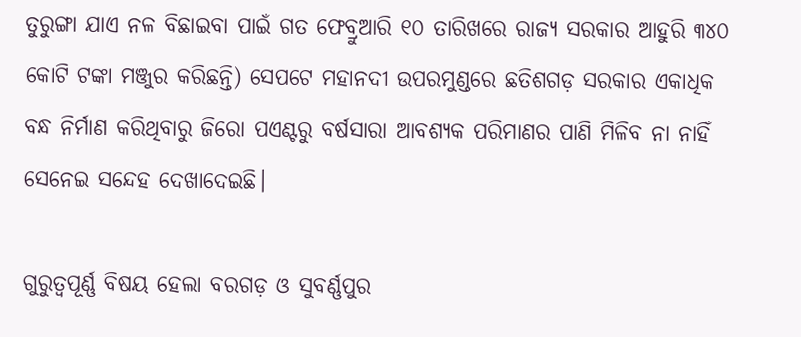ତୁରୁଙ୍ଗା ଯାଏ ନଳ ବିଛାଇବା ପାଇଁ ଗତ ଫେବ୍ରୁଆରି ୧୦ ତାରିଖରେ ରାଜ୍ୟ ସରକାର ଆହୁରି ୩୪୦ କୋଟି ଟଙ୍କା ମଞ୍ଜୁର କରିଛନ୍ତି) ସେପଟେ ମହାନଦୀ ଉପରମୁଣ୍ଡରେ ଛତିଶଗଡ଼ ସରକାର ଏକାଧିକ ବନ୍ଧ ନିର୍ମାଣ କରିଥିବାରୁ ଜିରୋ ପଏଣ୍ଟରୁ ବର୍ଷସାରା ଆବଶ୍ୟକ ପରିମାଣର ପାଣି ମିଳିବ ନା ନାହିଁ ସେନେଇ ସନ୍ଦେହ ଦେଖାଦେଇଛି।

ଗୁରୁତ୍ବପୂର୍ଣ୍ଣ ବିଷୟ ହେଲା ବରଗଡ଼ ଓ ସୁବର୍ଣ୍ଣପୁର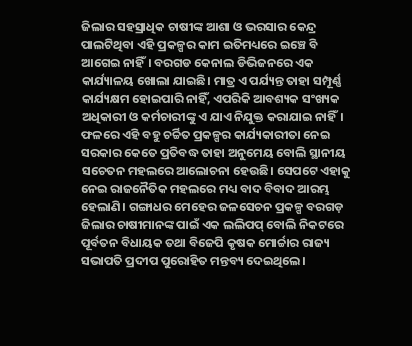ଜିଲାର ସହସ୍ରାଧିକ ଚାଷୀଙ୍କ ଆଶା ଓ ଭରସାର କେନ୍ଦ୍ର ପାଲଟିଥିବା ଏହି ପ୍ରକଳ୍ପର କାମ ଇତିମଧ୍ୟରେ ଇଞ୍ଚେ ବି ଆଗେଇ ନାହିଁ। ବରଗଡ କେନାଲ ଡିଭିଜନରେ ଏକ କାର୍ଯ୍ୟାଳୟ ଖୋଲା ଯାଇଛି। ମାତ୍ର ଏ ପର୍ଯ୍ୟନ୍ତ ତାହା ସମ୍ପୂର୍ଣ୍ଣ କାର୍ଯ୍ୟକ୍ଷମ ହୋଇପାରି ନାହିଁ, ଏପରିକି ଆବଶ୍ୟକ ସଂଖ୍ୟକ ଅଧିକାରୀ ଓ କର୍ମଚାରୀଙ୍କୁ ଏ ଯାଏ ନିଯୁକ୍ତ କରାଯାଇ ନାହିଁ। ଫଳରେ ଏହି ବହୁ ଚର୍ଚ୍ଚିତ ପ୍ରକଳ୍ପର କାର୍ଯ୍ୟକାରୀତା ନେଇ ସରକାର କେତେ ପ୍ରତିବଦ୍ଧ ତାହା ଅନୁମେୟ ବୋଲି ସ୍ଥାନୀୟ ସଚେତନ ମହଲରେ ଆଲୋଚନା ହେଉଛି। ସେପଟେ ଏହାକୁ ନେଇ ରାଜନୈତିକ ମହଲରେ ମଧ୍ୟ ବାଦ ବିବାଦ ଆରମ୍ଭ ହେଲାଣି। ଗଙ୍ଗାଧର ମେହେର ଜଳସେଚନ ପ୍ରକଳ୍ପ ବରଗଡ଼ ଜିଲାର ଚାଷୀମାନଙ୍କ ପାଇଁ ଏକ ଲଲିପପ୍‌ ବୋଲି ନିକଟରେ ପୂର୍ବତନ ବିଧାୟକ ତଥା ବିଜେପି କୃଷକ ମୋର୍ଚ୍ଚାର ରାଜ୍ୟ ସଭାପତି ପ୍ରଦୀପ ପୁରୋହିତ ମନ୍ତବ୍ୟ ଦେଇଥିଲେ।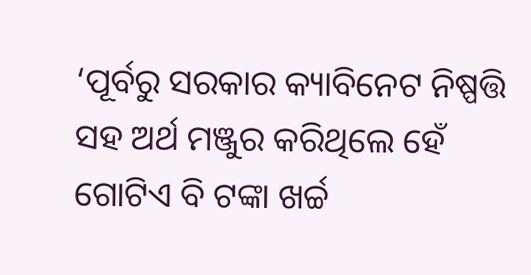‘ପୂର୍ବରୁ ସରକାର କ୍ୟାବିନେଟ ନିଷ୍ପତ୍ତି ସହ ଅର୍ଥ ମଞ୍ଜୁର କରିଥିଲେ ହେଁ ଗୋଟିଏ ବି ଟଙ୍କା ଖର୍ଚ୍ଚ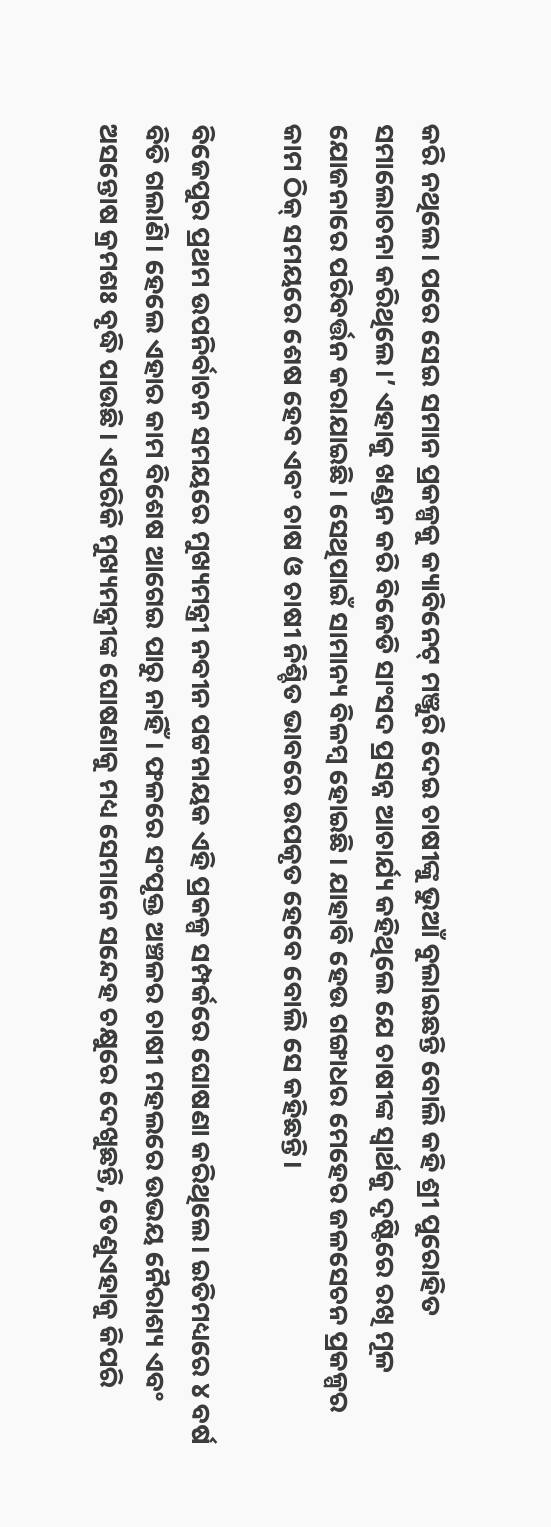କରି ନଥିଲେ। ପରେ ସେଇ ସମାନ ପ୍ରକଳ୍ପକୁ କ୍ୟାବିନେଟ୍‌ ମଞ୍ଜୁରି ଦେଇ ଚାଷୀଙ୍କୁ ଭୁଆଁ ବୁଲାଇଛନ୍ତି ବୋଲି କହି ଶ୍ରୀ ପୁରୋହିତ ସମାଲୋଚନା କରିଥିଲେ।’ ଏହାକୁ ଖଣ୍ଡନ କରି ବିଜେଡି ସାଂସଦ ପ୍ରସନ୍ନ ଆଚାର୍ଯ୍ୟ କହିଥିଲେ ଯେ ଚାଷୀଙ୍କ ସ୍ବାର୍ଥକୁ ଦୃଷ୍ଟିରେ ରଖି ମୂଳ ଯୋଜନାରେ ପରିବର୍ତ୍ତନ କରାଯାଇଛି। ସେଥିପାଇଁ ସାମାନ୍ୟ ବିଳମ୍ବ ହୋଇଛି। ଯାହାବି ହେଉ ଗଙ୍ଗାଧର ମେହେର ଜଳସେଚନ ପ୍ରକଳ୍ପର କାମ ଠିକ୍‌ ସମୟରେ ଶେଷ ହେବ ଏବଂ ଚାଷ ଓ ଚାଷୀ ନିଶ୍ଚିତ ଭାବରେ ଉପକୃତ ହେବେ ବୋଲି ସେ କହିଛନ୍ତି।

ବିଜେପୁର ପ୍ରଥମ ଉପନିର୍ବାଚନ ସମୟରେ ମୁଖ୍ୟମନ୍ତ୍ରୀ ନବୀନ ପଟ୍ଟନାୟକ ଏହି ପ୍ରକଳ୍ପ ସମ୍ପର୍କରେ ଘୋଷଣା କରିଥିଲେ। ଇତିମଧ୍ୟରେ ୪ ବର୍ଷ ବିତି ଗଲାଣି। ହେଲେ ଏହାର କାମ ବିଶେଷ ଆଗେଇ ପାରୁ ନାହିଁ। ଫଳରେ ସଂପୃକ୍ତ ଅଞ୍ଚଳର ଚାଷୀ ମହଲରେ ଉଭୟ ନୈରାଶ୍ୟ ଏବଂ ଅସନ୍ତୋଷ କ୍ରମଶଃ ବୃଦ୍ଧି ପାଉଛି। ଏପରିକି ମୁଖ୍ୟମନ୍ତ୍ରୀଙ୍କ ଘୋଷଣାକୁ ମଧ୍ୟ ସେମାନେ ସନ୍ଦେହ ଚକ୍ଷୁରେ ଦେଖୁଛନ୍ତି, ତେଣୁଏହାକୁ କିପରି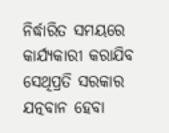ନିର୍ଦ୍ଧାରିତ ସମୟରେ କାର୍ଯ୍ୟକାରୀ କରାଯିବ ସେଥିପ୍ରତି ସରକାର ଯତ୍ନବାନ ହେବା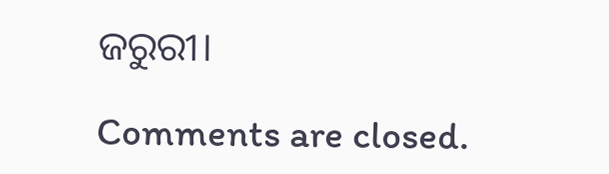ଜରୁରୀ।

Comments are closed.